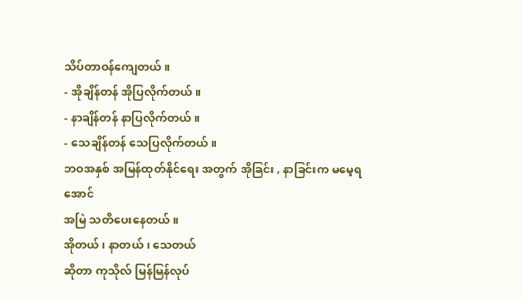သိပ်တာဝန်ကျေတယ် ။
- အိုချိန်တန် အိုပြလိုက်တယ်။
- နာချိန်တန် နာပြလိုက်တယ်။
- သေချိန်တန် သေပြလိုက်တယ်။
ဘဝအနှစ် အမြန်ထုတ်နိုင်ရေး အတွက် အိုခြင်း , နာခြင်းက မမေ့ရအောင်
အမြဲ သတိပေးနေတယ် ။
အိုတယ် ၊ နာတယ် ၊ သေတယ်
ဆိုတာ ကုသိုလ် မြန်မြန်လုပ်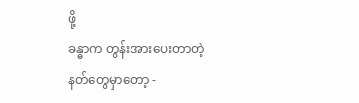ဖို့
ခန္ဓာက တွန်းအားပေးတာတဲ့
နတ်တွေမှာတော့ -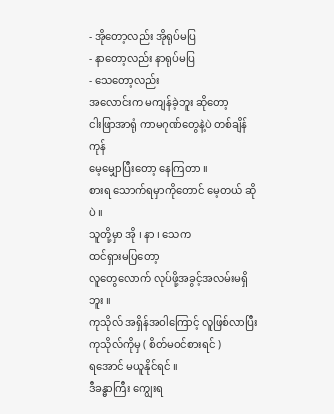- အိုတော့လည်း အိုရုပ်မပြ
- နာတော့လည်း နာရုပ်မပြ
- သေတော့လည်း
အလောင်းက မကျန်ခဲ့ဘူး ဆိုတော့
ငါးဖြာအာရုံ ကာမဂုဏ်တွေနဲ့ပဲ တစ်ချိန်ကုန်
မေ့မျှောပြီးတော့ နေကြတာ ။
စားရ သောက်ရမှာကိုတောင် မေ့တယ် ဆိုပဲ ။
သူတို့မှာ အို ၊ နာ ၊ သေက
ထင်ရှားမပြတော့
လူတွေလောက် လုပ်ဖို့အခွင့်အလမ်းမရှိဘူး ။
ကုသိုလ် အရှိန်အဝါကြောင့် လူဖြစ်လာပြီး
ကုသိုလ်ကိုမှ ( စိတ်မဝင်စားရင် )
ရအောင် မယူနိုင်ရင် ။
ဒီခန္ဓာကြီး ကျွေးရ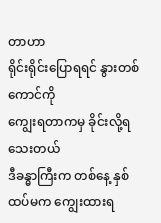တာဟာ
ရိုင်းရိုင်းပြောရရင် နွားတစ်ကောင်ကို
ကျွေးရတာကမှ ခိုင်းလို့ရသေးတယ်
ဒီခန္ဓာကြီးက တစ်နေ့ နှစ်ထပ်မက ကျွေးထားရ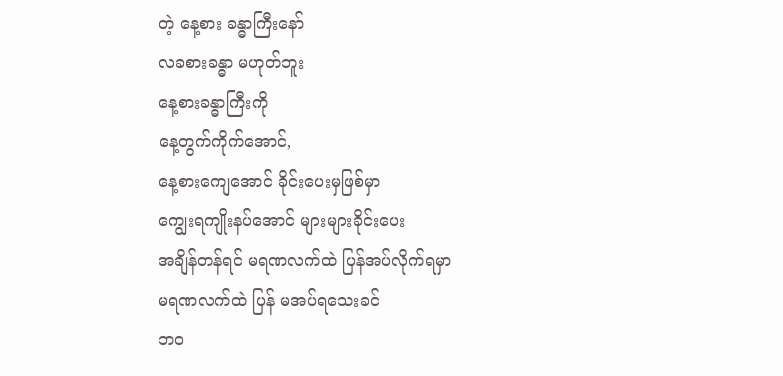တဲ့ နေ့စား ခန္ဓာကြီးနော်
လခစားခန္ဓာ မဟုတ်ဘူး
နေ့စားခန္ဓာကြီးကို
နေ့တွက်ကိုက်အောင်,
နေ့စားကျေအောင် ခိုင်းပေးမှဖြစ်မှာ
ကျွေးရကျိုးနပ်အောင် များများခိုင်းပေး
အချိန်တန်ရင် မရဏလက်ထဲ ပြန်အပ်လိုက်ရမှာ
မရဏလက်ထဲ ပြန် မအပ်ရသေးခင်
ဘဝ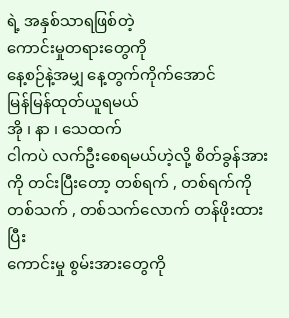ရဲ့ အနှစ်သာရဖြစ်တဲ့
ကောင်းမှုတရားတွေကို
နေ့စဉ်နဲ့အမျှ နေ့တွက်ကိုက်အောင်
မြန်မြန်ထုတ်ယူရမယ်
အို ၊ နာ ၊ သေထက်
ငါကပဲ လက်ဦးစေရမယ်ဟဲ့လို့ စိတ်ခွန်အားကို တင်းပြီးတော့ တစ်ရက် , တစ်ရက်ကိုတစ်သက် , တစ်သက်လောက် တန်ဖိုးထားပြီး
ကောင်းမှု စွမ်းအားတွေကို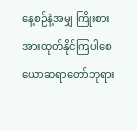နေ့စဉ်နဲ့အမျှ ကြိုးစားအားထုတ်နိုင်ကြပါစေ
ယောဆရာတော်ဘုရား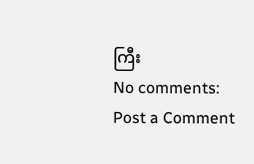ကြီး
No comments:
Post a Comment